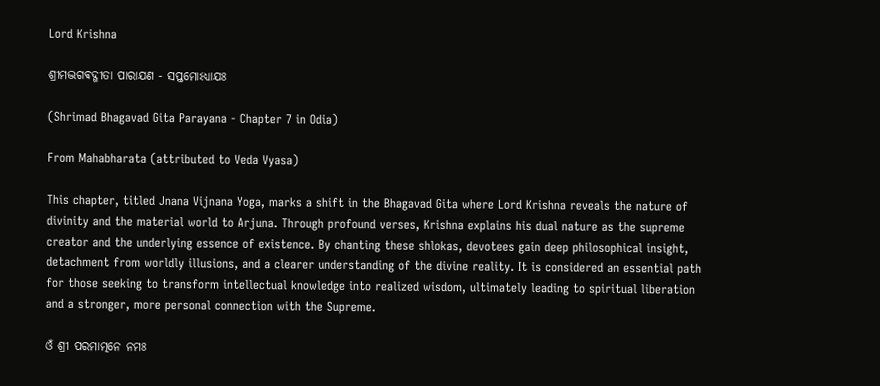Lord Krishna

ଶ୍ରୀମଦ୍ଭଗଵଦ୍ଗୀତା ପାରାଯଣ - ସପ୍ତମୋଽଧ୍ଯାଯଃ

(Shrimad Bhagavad Gita Parayana - Chapter 7 in Odia)

From Mahabharata (attributed to Veda Vyasa)

This chapter, titled Jnana Vijnana Yoga, marks a shift in the Bhagavad Gita where Lord Krishna reveals the nature of divinity and the material world to Arjuna. Through profound verses, Krishna explains his dual nature as the supreme creator and the underlying essence of existence. By chanting these shlokas, devotees gain deep philosophical insight, detachment from worldly illusions, and a clearer understanding of the divine reality. It is considered an essential path for those seeking to transform intellectual knowledge into realized wisdom, ultimately leading to spiritual liberation and a stronger, more personal connection with the Supreme.

ଓଁ ଶ୍ରୀ ପରମାତ୍ମନେ ନମଃ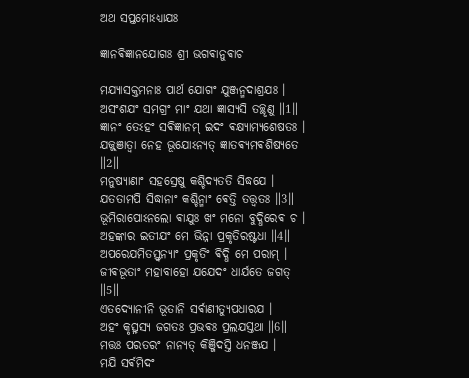ଅଥ ସପ୍ତମୋଽଧ୍ଯାଯଃ

ଜ୍ଞାନଵିଜ୍ଞାନଯୋଗଃ ଶ୍ରୀ ଭଗଵାନୁଵାଚ

ମଯ୍ଯାସକ୍ତମନାଃ ପାର୍ଥ ଯୋଗଂ ଯୁଞ୍ଜନ୍ମଦାଶ୍ରଯଃ ।
ଅସଂଶଯଂ ସମଗ୍ରଂ ମାଂ ଯଥା ଜ୍ଞାସ୍ଯସି ତଚ୍ଛୃଣୁ ॥1॥
ଜ୍ଞାନଂ ତେଽହଂ ସଵିଜ୍ଞାନମ୍ ଇଦଂ ଵକ୍ଷ୍ଯାମ୍ଯଶେଷତଃ ।
ଯଜ୍ଜ୍ଞାତ୍ଵା ନେହ ଭୂଯୋଽନ୍ଯତ୍ ଜ୍ଞାତଵ୍ଯମଵଶିଷ୍ଯତେ ॥2॥
ମନୁଷ୍ଯାଣାଂ ସହସ୍ରେଷୁ କଶ୍ଚିଦ୍ଯତତି ସିଦ୍ଧଯେ ।
ଯତତାମପି ସିଦ୍ଧାନାଂ କଶ୍ଚିନ୍ମାଂ ଵେତ୍ତି ତତ୍ତ୍ଵତଃ ॥3॥
ଭୂମିରାପୋଽନଲୋ ଵାଯୁଃ ଖଂ ମନୋ ବୁଦ୍ଧିରେଵ ଚ ।
ଅହଙ୍କାର ଇତୀଯଂ ମେ ଭିନ୍ନା ପ୍ରକୃତିରଷ୍ଟଧା ॥4॥
ଅପରେଯମିତସ୍ତ୍ଵନ୍ଯାଂ ପ୍ରକୃତିଂ ଵିଦ୍ଧି ମେ ପରାମ୍ ।
ଜୀଵଭୂତାଂ ମହାବାହୋ ଯଯେଦଂ ଧାର୍ଯତେ ଜଗତ୍ ॥5॥
ଏତଦ୍ଯୋନୀନି ଭୂତାନି ସର୍ଵାଣୀତ୍ଯୁପଧାରଯ ।
ଅହଂ କୃତ୍ସ୍ନସ୍ଯ ଜଗତଃ ପ୍ରଭଵଃ ପ୍ରଲଯସ୍ତଥା ॥6॥
ମତ୍ତଃ ପରତରଂ ନାନ୍ଯତ୍ କିଞ୍ଜିଦସ୍ତି ଧନଞ୍ଜଯ ।
ମଯି ସର୍ଵମିଦଂ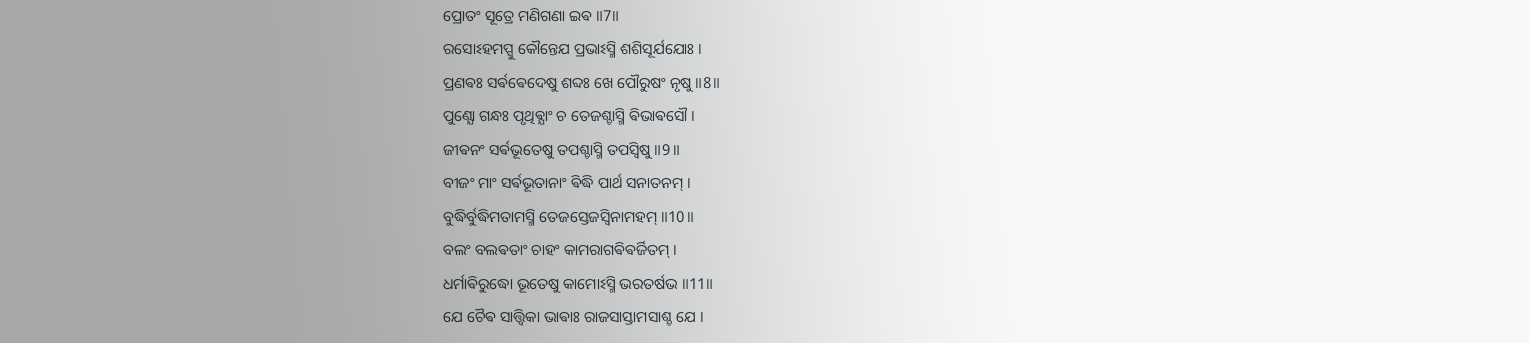ପ୍ରୋତଂ ସୂତ୍ରେ ମଣିଗଣା ଇଵ ॥7॥
ରସୋଽହମପ୍ସୁ କୌନ୍ତେଯ ପ୍ରଭାଽସ୍ମି ଶଶିସୂର୍ଯଯୋଃ ।
ପ୍ରଣଵଃ ସର୍ଵଵେଦେଷୁ ଶବ୍ଦଃ ଖେ ପୌରୁଷଂ ନୃଷୁ ॥8॥
ପୁଣ୍ଯୋ ଗନ୍ଧଃ ପୃଥିଵ୍ଯାଂ ଚ ତେଜଶ୍ଚାସ୍ମି ଵିଭାଵସୌ ।
ଜୀଵନଂ ସର୍ଵଭୂତେଷୁ ତପଶ୍ଚାସ୍ମି ତପସ୍ଵିଷୁ ॥9॥
ବୀଜଂ ମାଂ ସର୍ଵଭୂତାନାଂ ଵିଦ୍ଧି ପାର୍ଥ ସନାତନମ୍ ।
ବୁଦ୍ଧିର୍ବୁଦ୍ଧିମତାମସ୍ମି ତେଜସ୍ତେଜସ୍ଵିନାମହମ୍ ॥10॥
ବଲଂ ବଲଵତାଂ ଚାହଂ କାମରାଗଵିଵର୍ଜିତମ୍ ।
ଧର୍ମାଵିରୁଦ୍ଧୋ ଭୂତେଷୁ କାମୋଽସ୍ମି ଭରତର୍ଷଭ ॥11॥
ଯେ ଚୈଵ ସାତ୍ତ୍ଵିକା ଭାଵାଃ ରାଜସାସ୍ତାମସାଶ୍ଚ ଯେ ।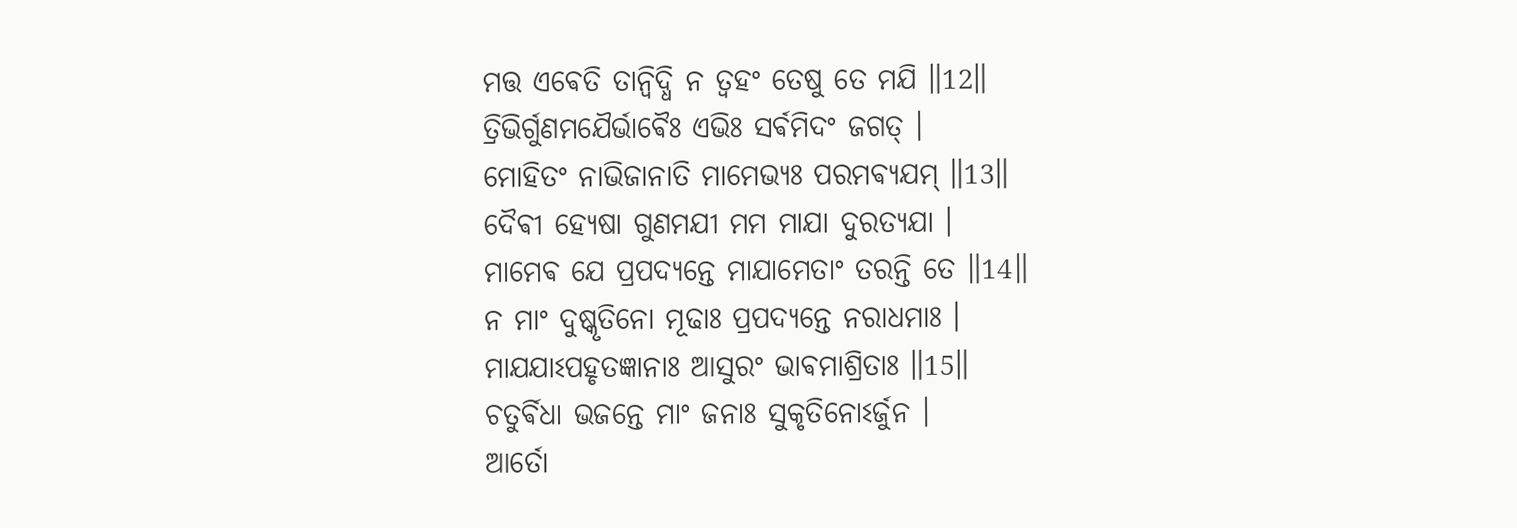ମତ୍ତ ଏଵେତି ତାନ୍ଵିଦ୍ଧି ନ ତ୍ଵହଂ ତେଷୁ ତେ ମଯି ॥12॥
ତ୍ରିଭିର୍ଗୁଣମଯୈର୍ଭାଵୈଃ ଏଭିଃ ସର୍ଵମିଦଂ ଜଗତ୍ ।
ମୋହିତଂ ନାଭିଜାନାତି ମାମେଭ୍ଯଃ ପରମଵ୍ଯଯମ୍ ॥13॥
ଦୈଵୀ ହ୍ଯେଷା ଗୁଣମଯୀ ମମ ମାଯା ଦୁରତ୍ଯଯା ।
ମାମେଵ ଯେ ପ୍ରପଦ୍ଯନ୍ତେ ମାଯାମେତାଂ ତରନ୍ତି ତେ ॥14॥
ନ ମାଂ ଦୁଷ୍କୃତିନୋ ମୂଢାଃ ପ୍ରପଦ୍ଯନ୍ତେ ନରାଧମାଃ ।
ମାଯଯାଽପହୃତଜ୍ଞାନାଃ ଆସୁରଂ ଭାଵମାଶ୍ରିତାଃ ॥15॥
ଚତୁର୍ଵିଧା ଭଜନ୍ତେ ମାଂ ଜନାଃ ସୁକୃତିନୋଽର୍ଜୁନ ।
ଆର୍ତୋ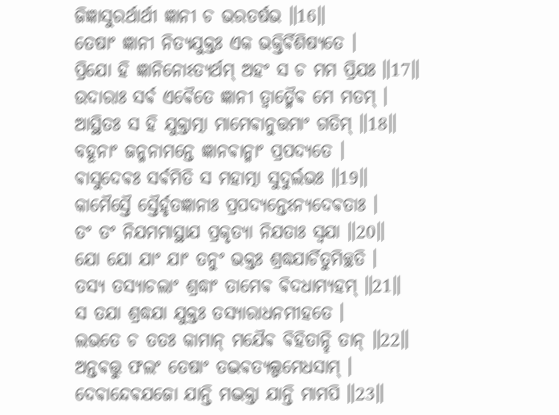ଜିଜ୍ଞାସୁରର୍ଥାର୍ଥୀ ଜ୍ଞାନୀ ଚ ଭରତର୍ଷଭ ॥16॥
ତେଷାଂ ଜ୍ଞାନୀ ନିତ୍ଯଯୁକ୍ତଃ ଏକ ଭକ୍ତିର୍ଵିଶିଷ୍ଯତେ ।
ପ୍ରିଯୋ ହି ଜ୍ଞାନିନୋଽତ୍ଯର୍ଥମ୍ ଅହଂ ସ ଚ ମମ ପ୍ରିଯଃ ॥17॥
ଉଦାରାଃ ସର୍ଵ ଏଵୈତେ ଜ୍ଞାନୀ ତ୍ଵାତ୍ମୈଵ ମେ ମତମ୍ ।
ଆସ୍ଥିତଃ ସ ହି ଯୁକ୍ତାତ୍ମା ମାମେଵାନୁତ୍ତମାଂ ଗତିମ୍ ॥18॥
ବହୂନାଂ ଜନ୍ମନାମନ୍ତେ ଜ୍ଞାନଵାନ୍ମାଂ ପ୍ରପଦ୍ଯତେ ।
ଵାସୁଦେଵଃ ସର୍ଵମିତି ସ ମହାତ୍ମା ସୁଦୁର୍ଲଭଃ ॥19॥
କାମୈସ୍ତୈ ସ୍ତୈର୍ହୃତଜ୍ଞାନାଃ ପ୍ରପଦ୍ଯନ୍ତେଽନ୍ଯଦେଵତାଃ ।
ତଂ ତଂ ନିଯମମାସ୍ଥାଯ ପ୍ରକୃତ୍ଯା ନିଯତାଃ ସ୍ଵଯା ॥20॥
ଯୋ ଯୋ ଯାଂ ଯାଂ ତନୁଂ ଭକ୍ତଃ ଶ୍ରଦ୍ଧଯାର୍ଚିତୁମିଚ୍ଛତି ।
ତସ୍ଯ ତସ୍ଯାଚଲାଂ ଶ୍ରଦ୍ଧାଂ ତାମେଵ ଵିଦଧାମ୍ଯହମ୍ ॥21॥
ସ ତଯା ଶ୍ରଦ୍ଧଯା ଯୁକ୍ତଃ ତସ୍ଯାରାଧନମୀହତେ ।
ଲଭତେ ଚ ତତଃ କାମାନ୍ ମଯୈଵ ଵିହିତାନ୍ହି ତାନ୍ ॥22॥
ଅନ୍ତଵତ୍ତୁ ଫଲଂ ତେଷାଂ ତଦ୍ଭଵତ୍ଯଲ୍ପମେଧସାମ୍ ।
ଦେଵାନ୍ଦେଵଯଜୋ ଯାନ୍ତି ମଦ୍ଭକ୍ତା ଯାନ୍ତି ମାମପି ॥23॥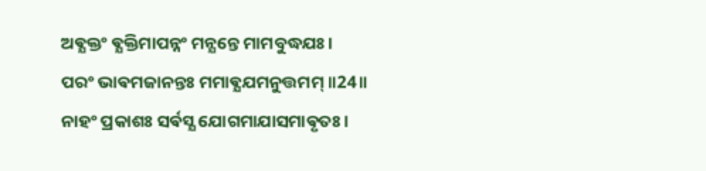ଅଵ୍ଯକ୍ତଂ ଵ୍ଯକ୍ତିମାପନ୍ନଂ ମନ୍ଯନ୍ତେ ମାମବୁଦ୍ଧଯଃ ।
ପରଂ ଭାଵମଜାନନ୍ତଃ ମମାଵ୍ଯଯମନୁତ୍ତମମ୍ ॥24॥
ନାହଂ ପ୍ରକାଶଃ ସର୍ଵସ୍ଯ ଯୋଗମାଯାସମାଵୃତଃ ।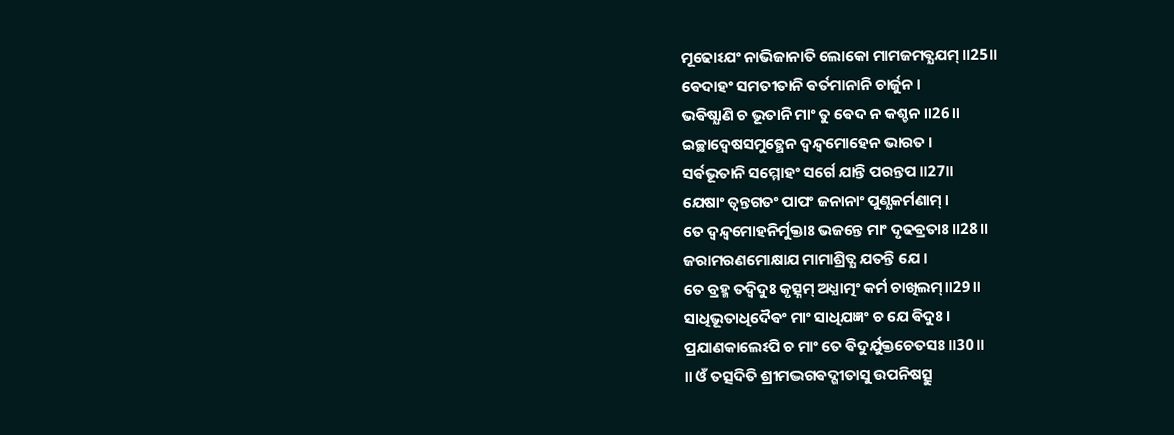ମୂଢୋଽଯଂ ନାଭିଜାନାତି ଲୋକୋ ମାମଜମଵ୍ଯଯମ୍ ॥25॥
ଵେଦାହଂ ସମତୀତାନି ଵର୍ତମାନାନି ଚାର୍ଜୁନ ।
ଭଵିଷ୍ଯାଣି ଚ ଭୂତାନି ମାଂ ତୁ ଵେଦ ନ କଶ୍ଚନ ॥26॥
ଇଚ୍ଛାଦ୍ଵେଷସମୁତ୍ଥେନ ଦ୍ଵନ୍ଦ୍ଵମୋହେନ ଭାରତ ।
ସର୍ଵଭୂତାନି ସମ୍ମୋହଂ ସର୍ଗେ ଯାନ୍ତି ପରନ୍ତପ ॥27॥
ଯେଷାଂ ତ୍ଵନ୍ତଗତଂ ପାପଂ ଜନାନାଂ ପୁଣ୍ଯକର୍ମଣାମ୍ ।
ତେ ଦ୍ଵନ୍ଦ୍ଵମୋହନିର୍ମୁକ୍ତାଃ ଭଜନ୍ତେ ମାଂ ଦୃଢଵ୍ରତାଃ ॥28॥
ଜରାମରଣମୋକ୍ଷାଯ ମାମାଶ୍ରିତ୍ଯ ଯତନ୍ତି ଯେ ।
ତେ ବ୍ରହ୍ମ ତଦ୍ଵିଦୁଃ କୃତ୍ସ୍ନମ୍ ଅଧ୍ଯାତ୍ମଂ କର୍ମ ଚାଖିଲମ୍॥29॥
ସାଧିଭୂତାଧିଦୈଵଂ ମାଂ ସାଧିଯଜ୍ଞଂ ଚ ଯେ ଵିଦୁଃ ।
ପ୍ରଯାଣକାଲେଽପି ଚ ମାଂ ତେ ଵିଦୁର୍ଯୁକ୍ତଚେତସଃ ॥30॥
॥ ଓଁ ତତ୍ସଦିତି ଶ୍ରୀମଦ୍ଭଗଵଦ୍ଗୀତାସୁ ଉପନିଷତ୍ସୁ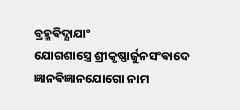ବ୍ରହ୍ମଵିଦ୍ଯାଯାଂ
ଯୋଗଶାସ୍ତ୍ରେ ଶ୍ରୀକୃଷ୍ଣାର୍ଜୁନସଂଵାଦେ ଜ୍ଞାନଵିଜ୍ଞାନଯୋଗୋ ନାମ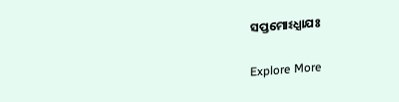ସପ୍ତମୋଽଧ୍ଯାଯଃ

Explore More